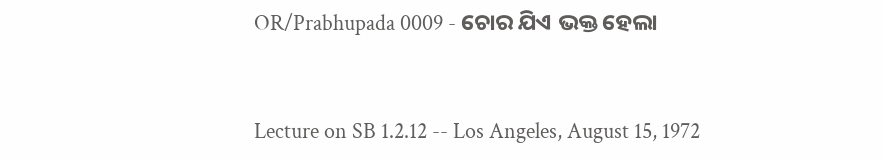OR/Prabhupada 0009 - ଚୋର ଯିଏ ଭକ୍ତ ହେଲା



Lecture on SB 1.2.12 -- Los Angeles, August 15, 1972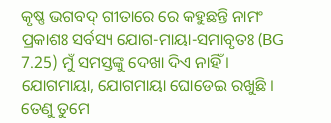କୃଷ୍ଣ ଭଗବଦ୍ ଗୀତାରେ ରେ କହୁଛନ୍ତି ନାମଂ ପ୍ରକାଶଃ ସର୍ବସ୍ୟ ଯୋଗ-ମାୟା-ସମାବୃତଃ (BG 7.25) ମୁଁ ସମସ୍ତଙ୍କୁ ଦେଖା ଦିଏ ନାହିଁ । ଯୋଗମାୟା, ଯୋଗମାୟା ଘୋଡେଇ ରଖୁଛି । ତେଣୁ ତୁମେ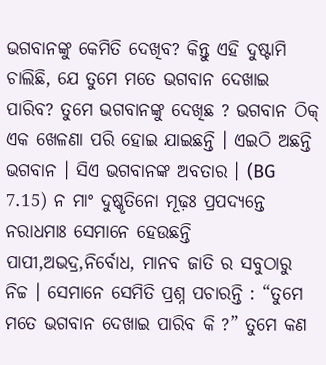ଭଗବାନଙ୍କୁ କେମିତି ଦେଖିବ? କିନ୍ତୁ ଏହି ଦୁଷ୍ଟାମି ଚାଲିଛି, ଯେ ତୁମେ ମତେ ଭଗବାନ ଦେଖାଇ ପାରିବ? ତୁମେ ଭଗବାନଙ୍କୁ ଦେଖିଛ ? ଭଗବାନ ଠିକ୍ ଏକ ଖେଳଣା ପରି ହୋଇ ଯାଇଛନ୍ତି । ଏଇଠି ଅଛନ୍ତି ଭଗବାନ । ସିଏ ଭଗବାନଙ୍କ ଅବତାର । (BG 7.15) ନ ମାଂ ଦୁଷ୍କୃତିନୋ ମୂଢ଼ଃ ପ୍ରପଦ୍ୟନ୍ତେ ନରାଧମାଃ ସେମାନେ ହେଉଛନ୍ତି ପାପୀ,ଅଭଦ୍ର,ନିର୍ବୋଧ, ମାନବ ଜାତି ର ସବୁଠାରୁ ନିଚ୍ଚ । ସେମାନେ ସେମିତି ପ୍ରଶ୍ନ ପଚାରନ୍ତି : “ତୁମେ ମତେ ଭଗବାନ ଦେଖାଇ ପାରିବ କି ?” ତୁମେ କଣ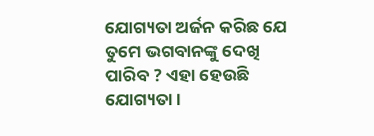ଯୋଗ୍ୟତା ଅର୍ଜନ କରିଛ ଯେ ତୁମେ ଭଗବାନଙ୍କୁ ଦେଖି ପାରିବ ? ଏହା ହେଉଛି ଯୋଗ୍ୟତା ।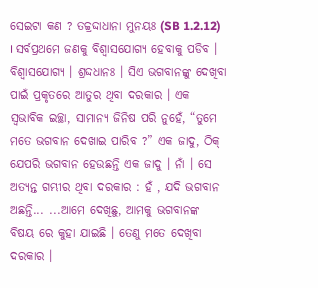ସେଇଟା କଣ ? ତଚ୍ଚ୍ରଦ୍ଦାଧାନା ମୁନୟଃ (SB 1.2.12) । ସର୍ବପ୍ରଥମେ ଜଣକୁ ବିଶ୍ୱାସଯୋଗ୍ୟ ହେବାକୁ ପଡିବ । ବିଶ୍ୱାସଯୋଗ୍ୟ । ଶ୍ରଦ୍ଦଧାନଃ । ସିଏ ଭଗବାନଙ୍କୁ ଦେଖିବା ପାଇଁ ପ୍ରକୃତରେ ଆତୁର ଥିବା ଦରକାର । ଏକ ସ୍ଵଭାବିକ ଇଚ୍ଛା, ସାମାନ୍ୟ ଜିନିଷ ପରି ନୁହେଁ, “ତୁମେ ମତେ ଭଗବାନ ଦେଖାଇ ପାରିବ ?” ଏକ ଜାଦୁ, ଠିକ୍ ଯେପରି ଭଗବାନ ହେଉଛନ୍ତି ଏକ ଜାଦୁ । ନାଁ । ସେ ଅତ୍ୟନ୍ତ ଗମ୍ଭୀର ଥିବା ଦରକାର : ହଁ , ଯଦି ଭଗବାନ ଅଛନ୍ତି... ...ଆମେ ଦେଖିଛୁ, ଆମକୁ ଭଗବାନଙ୍କ ବିଷୟ ରେ କୁହା ଯାଇଛି । ତେଣୁ ମତେ ଦେଖିବା ଦରକାର ।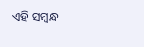ଏହି ସମ୍ବନ୍ଧ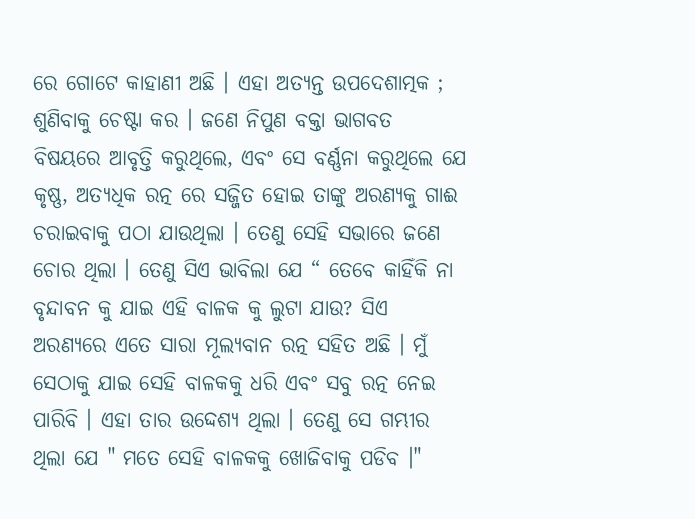ରେ ଗୋଟେ କାହାଣୀ ଅଛି । ଏହା ଅତ୍ୟନ୍ତ ଉପଦେଶାତ୍ମକ ; ଶୁଣିବାକୁ ଚେଷ୍ଟା କର । ଜଣେ ନିପୁଣ ବକ୍ତା ଭାଗବତ ବିଷୟରେ ଆବୃତ୍ତି କରୁଥିଲେ, ଏବଂ ସେ ବର୍ଣ୍ଣନା କରୁଥିଲେ ଯେ କୃଷ୍ଣ, ଅତ୍ୟଧିକ ରତ୍ନ ରେ ସଜ୍ଜିତ ହୋଇ ତାଙ୍କୁ ଅରଣ୍ୟକୁ ଗାଈ ଚରାଇବାକୁ ପଠା ଯାଉଥିଲା । ତେଣୁ ସେହି ସଭାରେ ଜଣେ ଚୋର ଥିଲା । ତେଣୁ ସିଏ ଭାବିଲା ଯେ “ ତେବେ କାହିଁକି ନା ବୃନ୍ଦାବନ କୁ ଯାଇ ଏହି ବାଳକ କୁ ଲୁଟା ଯାଉ? ସିଏ ଅରଣ୍ୟରେ ଏତେ ସାରା ମୂଲ୍ୟବାନ ରତ୍ନ ସହିତ ଅଛି । ମୁଁ ସେଠାକୁ ଯାଇ ସେହି ବାଳକକୁ ଧରି ଏବଂ ସବୁ ରତ୍ନ ନେଇ ପାରିବି । ଏହା ତାର ଉଦ୍ଦେଶ୍ୟ ଥିଲା । ତେଣୁ ସେ ଗମ୍ଭୀର ଥିଲା ଯେ " ମତେ ସେହି ବାଳକକୁ ଖୋଜିବାକୁ ପଡିବ ।"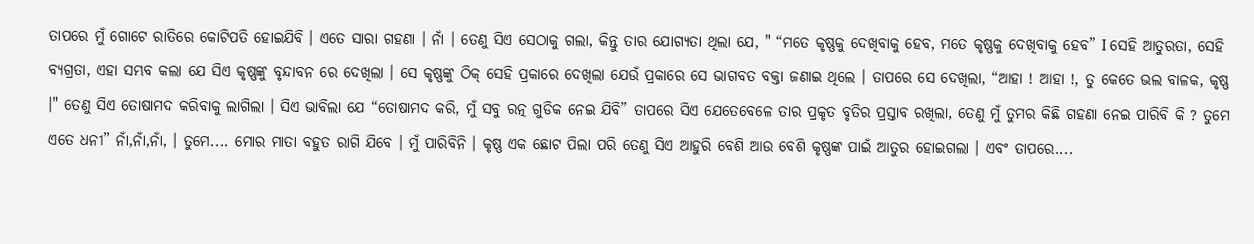ତାପରେ ମୁଁ ଗୋଟେ ରାତିରେ କୋଟିପତି ହୋଇଯିବି । ଏତେ ସାରା ଗହଣା । ନାଁ । ତେଣୁ ସିଏ ସେଠାକୁ ଗଲା, କିନ୍ତୁ ତାର ଯୋଗ୍ୟତା ଥିଲା ଯେ, " “ମତେ କୃଷ୍ଣକୁ ଦେଖିବାକୁ ହେବ, ମତେ କୃଷ୍ଣକୁ ଦେଖିବାକୁ ହେବ” I ସେହି ଆତୁରତା, ସେହି ବ୍ୟଗ୍ରତା, ଏହା ସମ୍ଭବ କଲା ଯେ ସିଏ କୃଷ୍ଣଙ୍କୁ ବୃନ୍ଦାବନ ରେ ଦେଖିଲା । ସେ କୃଷ୍ଣଙ୍କୁ ଠିକ୍ ସେହି ପ୍ରକାରେ ଦେଖିଲା ଯେଉଁ ପ୍ରକାରେ ସେ ଭାଗବତ ବକ୍ତା ଜଣାଇ ଥିଲେ । ତାପରେ ସେ ଦେଖିଲା, “ଆହା ! ଆହା !, ତୁ କେତେ ଭଲ ବାଳକ, କୃଷ୍ଣ ।" ତେଣୁ ସିଏ ତୋଷାମଦ କରିବାକୁ ଲାଗିଲା । ସିଏ ଭାବିଲା ଯେ “ତୋଷାମଦ କରି, ମୁଁ ସବୁ ରତ୍ନ ଗୁଡିକ ନେଇ ଯିବି” ତାପରେ ସିଏ ଯେତେବେଳେ ତାର ପ୍ରକୃତ ବୃତିର ପ୍ରସ୍ତାବ ରଖିଲା, ତେଣୁ ମୁଁ ତୁମର କିଛି ଗହଣା ନେଇ ପାରିବି କି ? ତୁମେ ଏତେ ଧନୀ” ନାଁ,ନାଁ,ନାଁ, । ତୁମେ.... ମୋର ମାତା ବହୁତ ରାଗି ଯିବେ । ମୁଁ ପାରିବିନି । କୃଷ୍ଣ ଏକ ଛୋଟ ପିଲା ପରି ତେଣୁ ସିଏ ଆହୁରି ବେଶି ଆଉ ବେଶି କୃଷ୍ଣଙ୍କ ପାଇଁ ଆତୁର ହୋଇଗଲା । ଏବଂ ତାପରେ....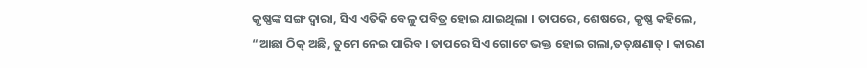କୃଷ୍ଣଙ୍କ ସଙ୍ଗ ଦ୍ଵାରା, ସିଏ ଏତିକି ବେଳୁ ପବିତ୍ର ହୋଇ ଯାଇଥିଲା । ତାପରେ, ଶେଷରେ, କୃଷ୍ଣ କହିଲେ, “ଆଛା ଠିକ୍ ଅଛି, ତୁମେ ନେଇ ପାରିବ । ତାପରେ ସିଏ ଗୋଟେ ଭକ୍ତ ହୋଇ ଗଲା,ତତ୍‌କ୍ଷଣାତ୍ । କାରଣ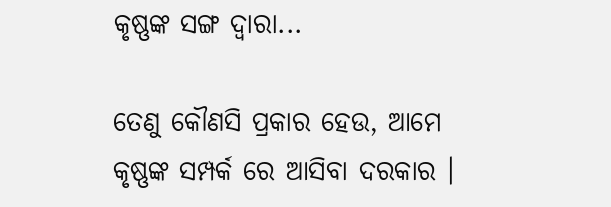କୃଷ୍ଣଙ୍କ ସଙ୍ଗ ଦ୍ଵାରା...

ତେଣୁ କୌଣସି ପ୍ରକାର ହେଉ, ଆମେ କୃଷ୍ଣଙ୍କ ସମ୍ପର୍କ ରେ ଆସିବା ଦରକାର ।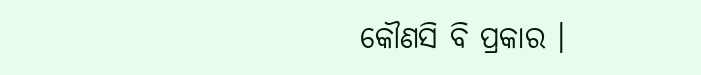କୌଣସି ବି ପ୍ରକାର ।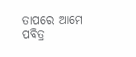ତାପରେ ଆମେ ପବିତ୍ର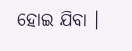ହୋଇ ଯିବା ।